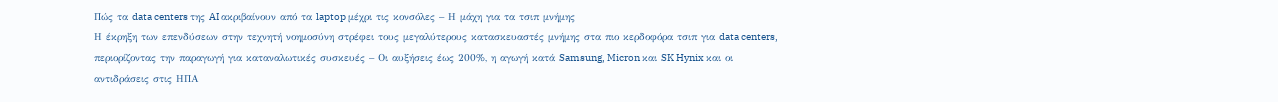Πώς τα data centers της AI ακριβαίνουν από τα laptop μέχρι τις κονσόλες – Η μάχη για τα τσιπ μνήμης
Η έκρηξη των επενδύσεων στην τεχνητή νοημοσύνη στρέφει τους μεγαλύτερους κατασκευαστές μνήμης στα πιο κερδοφόρα τσιπ για data centers, περιορίζοντας την παραγωγή για καταναλωτικές συσκευές – Οι αυξήσεις έως 200%, η αγωγή κατά Samsung, Micron και SK Hynix και οι αντιδράσεις στις ΗΠΑ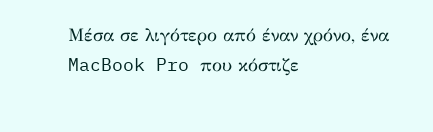Μέσα σε λιγότερο από έναν χρόνο, ένα MacBook Pro που κόστιζε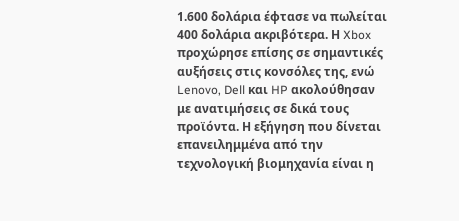1.600 δολάρια έφτασε να πωλείται 400 δολάρια ακριβότερα. Η Xbox προχώρησε επίσης σε σημαντικές αυξήσεις στις κονσόλες της, ενώ Lenovo, Dell και HP ακολούθησαν με ανατιμήσεις σε δικά τους προϊόντα. Η εξήγηση που δίνεται επανειλημμένα από την τεχνολογική βιομηχανία είναι η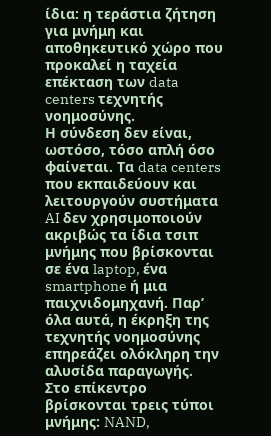ίδια: η τεράστια ζήτηση για μνήμη και αποθηκευτικό χώρο που προκαλεί η ταχεία επέκταση των data centers τεχνητής νοημοσύνης.
Η σύνδεση δεν είναι, ωστόσο, τόσο απλή όσο φαίνεται. Τα data centers που εκπαιδεύουν και λειτουργούν συστήματα AI δεν χρησιμοποιούν ακριβώς τα ίδια τσιπ μνήμης που βρίσκονται σε ένα laptop, ένα smartphone ή μια παιχνιδομηχανή. Παρ’ όλα αυτά, η έκρηξη της τεχνητής νοημοσύνης επηρεάζει ολόκληρη την αλυσίδα παραγωγής.
Στο επίκεντρο βρίσκονται τρεις τύποι μνήμης: NAND,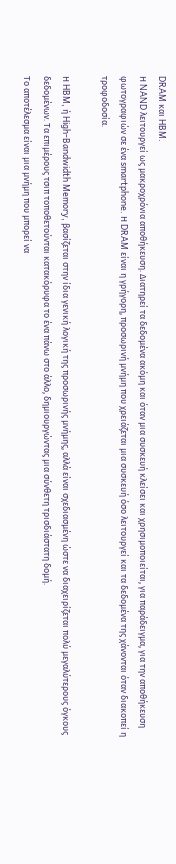DRAM και HBM.
Η NAND λειτουργεί ως μακροχρόνια αποθήκευση. Διατηρεί τα δεδομένα ακόμη και όταν μια συσκευή κλείσει και χρησιμοποιείται, για παράδειγμα, για την αποθήκευση φωτογραφιών σε ένα smartphone. Η DRAM είναι η γρήγορη, προσωρινή μνήμη που χρειάζεται μια συσκευή όσο λειτουργεί και τα δεδομένα της χάνονται όταν διακοπεί η τροφοδοσία.

Η HBM, ή High-Bandwidth Memory, βασίζεται στην ίδια γενική λογική της προσωρινής μνήμης, αλλά είναι σχεδιασμένη ώστε να διαχειρίζεται πολύ μεγαλύτερους όγκους δεδομένων. Τα επιμέρους τσιπ τοποθετούνται κατακόρυφα το ένα πάνω στο άλλο, δημιουργώντας μια σύνθετη τρισδιάστατη δομή.
Το αποτέλεσμα είναι μια μνήμη που μπορεί να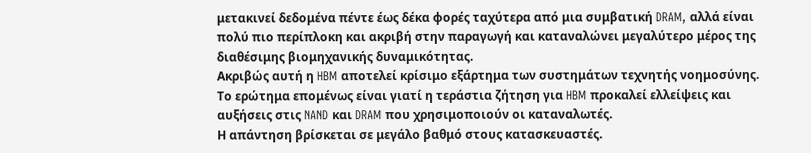μετακινεί δεδομένα πέντε έως δέκα φορές ταχύτερα από μια συμβατική DRAM, αλλά είναι πολύ πιο περίπλοκη και ακριβή στην παραγωγή και καταναλώνει μεγαλύτερο μέρος της διαθέσιμης βιομηχανικής δυναμικότητας.
Ακριβώς αυτή η HBM αποτελεί κρίσιμο εξάρτημα των συστημάτων τεχνητής νοημοσύνης.
Το ερώτημα επομένως είναι γιατί η τεράστια ζήτηση για HBM προκαλεί ελλείψεις και αυξήσεις στις NAND και DRAM που χρησιμοποιούν οι καταναλωτές.
Η απάντηση βρίσκεται σε μεγάλο βαθμό στους κατασκευαστές.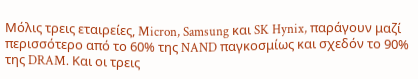Μόλις τρεις εταιρείες, Micron, Samsung και SK Hynix, παράγουν μαζί περισσότερο από το 60% της NAND παγκοσμίως και σχεδόν το 90% της DRAM. Και οι τρεις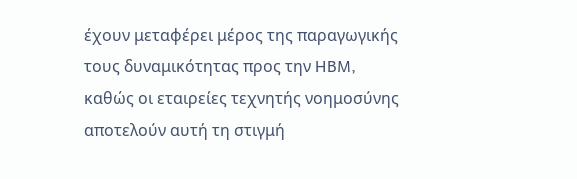έχουν μεταφέρει μέρος της παραγωγικής τους δυναμικότητας προς την HBM, καθώς οι εταιρείες τεχνητής νοημοσύνης αποτελούν αυτή τη στιγμή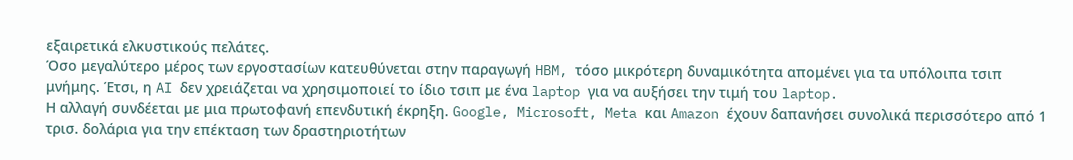εξαιρετικά ελκυστικούς πελάτες.
Όσο μεγαλύτερο μέρος των εργοστασίων κατευθύνεται στην παραγωγή HBM, τόσο μικρότερη δυναμικότητα απομένει για τα υπόλοιπα τσιπ μνήμης. Έτσι, η AI δεν χρειάζεται να χρησιμοποιεί το ίδιο τσιπ με ένα laptop για να αυξήσει την τιμή του laptop.
Η αλλαγή συνδέεται με μια πρωτοφανή επενδυτική έκρηξη. Google, Microsoft, Meta και Amazon έχουν δαπανήσει συνολικά περισσότερο από 1 τρισ. δολάρια για την επέκταση των δραστηριοτήτων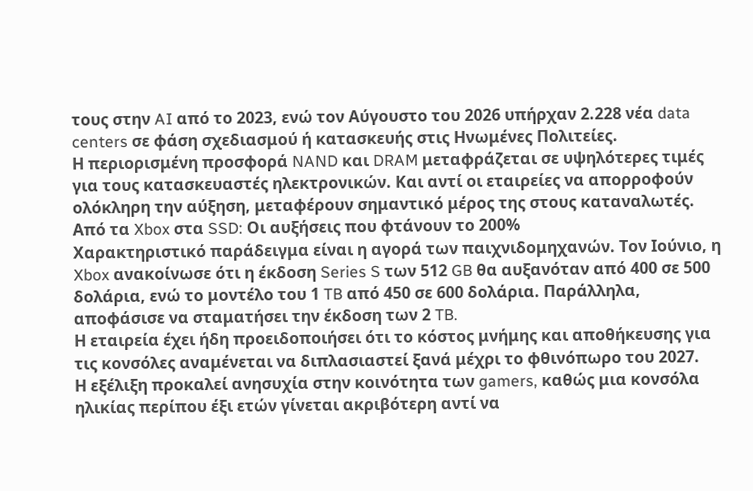τους στην AI από το 2023, ενώ τον Αύγουστο του 2026 υπήρχαν 2.228 νέα data centers σε φάση σχεδιασμού ή κατασκευής στις Ηνωμένες Πολιτείες.
Η περιορισμένη προσφορά NAND και DRAM μεταφράζεται σε υψηλότερες τιμές για τους κατασκευαστές ηλεκτρονικών. Και αντί οι εταιρείες να απορροφούν ολόκληρη την αύξηση, μεταφέρουν σημαντικό μέρος της στους καταναλωτές.
Από τα Xbox στα SSD: Οι αυξήσεις που φτάνουν το 200%
Χαρακτηριστικό παράδειγμα είναι η αγορά των παιχνιδομηχανών. Τον Ιούνιο, η Xbox ανακοίνωσε ότι η έκδοση Series S των 512 GB θα αυξανόταν από 400 σε 500 δολάρια, ενώ το μοντέλο του 1 TB από 450 σε 600 δολάρια. Παράλληλα, αποφάσισε να σταματήσει την έκδοση των 2 TB.
Η εταιρεία έχει ήδη προειδοποιήσει ότι το κόστος μνήμης και αποθήκευσης για τις κονσόλες αναμένεται να διπλασιαστεί ξανά μέχρι το φθινόπωρο του 2027.
Η εξέλιξη προκαλεί ανησυχία στην κοινότητα των gamers, καθώς μια κονσόλα ηλικίας περίπου έξι ετών γίνεται ακριβότερη αντί να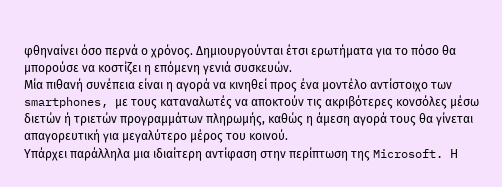φθηναίνει όσο περνά ο χρόνος. Δημιουργούνται έτσι ερωτήματα για το πόσο θα μπορούσε να κοστίζει η επόμενη γενιά συσκευών.
Μία πιθανή συνέπεια είναι η αγορά να κινηθεί προς ένα μοντέλο αντίστοιχο των smartphones, με τους καταναλωτές να αποκτούν τις ακριβότερες κονσόλες μέσω διετών ή τριετών προγραμμάτων πληρωμής, καθώς η άμεση αγορά τους θα γίνεται απαγορευτική για μεγαλύτερο μέρος του κοινού.
Υπάρχει παράλληλα μια ιδιαίτερη αντίφαση στην περίπτωση της Microsoft. Η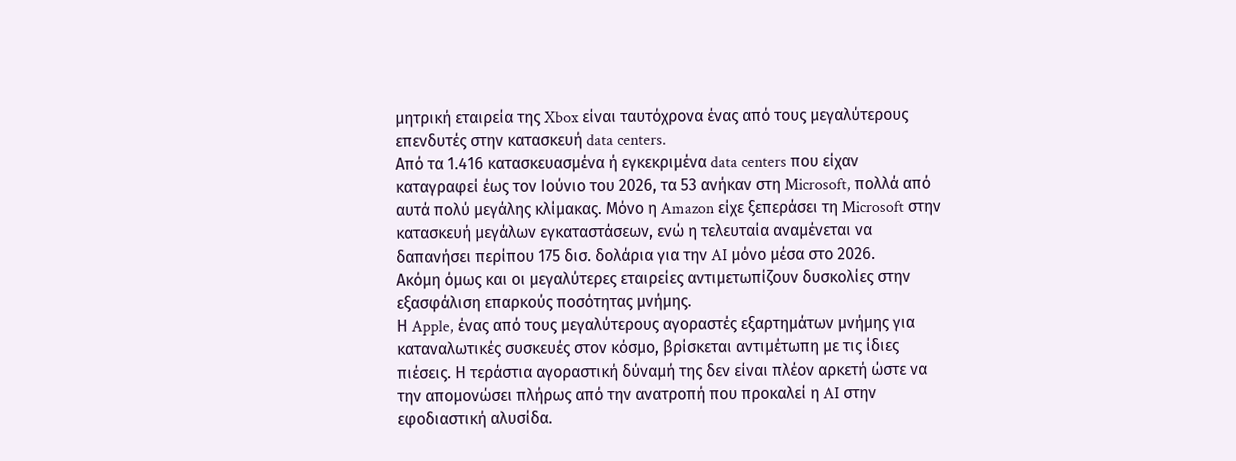μητρική εταιρεία της Xbox είναι ταυτόχρονα ένας από τους μεγαλύτερους επενδυτές στην κατασκευή data centers.
Από τα 1.416 κατασκευασμένα ή εγκεκριμένα data centers που είχαν καταγραφεί έως τον Ιούνιο του 2026, τα 53 ανήκαν στη Microsoft, πολλά από αυτά πολύ μεγάλης κλίμακας. Μόνο η Amazon είχε ξεπεράσει τη Microsoft στην κατασκευή μεγάλων εγκαταστάσεων, ενώ η τελευταία αναμένεται να δαπανήσει περίπου 175 δισ. δολάρια για την AI μόνο μέσα στο 2026.
Ακόμη όμως και οι μεγαλύτερες εταιρείες αντιμετωπίζουν δυσκολίες στην εξασφάλιση επαρκούς ποσότητας μνήμης.
Η Apple, ένας από τους μεγαλύτερους αγοραστές εξαρτημάτων μνήμης για καταναλωτικές συσκευές στον κόσμο, βρίσκεται αντιμέτωπη με τις ίδιες πιέσεις. Η τεράστια αγοραστική δύναμή της δεν είναι πλέον αρκετή ώστε να την απομονώσει πλήρως από την ανατροπή που προκαλεί η AI στην εφοδιαστική αλυσίδα.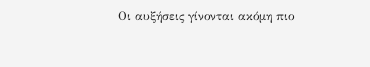Οι αυξήσεις γίνονται ακόμη πιο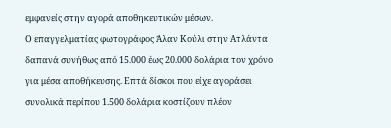εμφανείς στην αγορά αποθηκευτικών μέσων.
Ο επαγγελματίας φωτογράφος Άλαν Κούλι στην Ατλάντα δαπανά συνήθως από 15.000 έως 20.000 δολάρια τον χρόνο για μέσα αποθήκευσης. Επτά δίσκοι που είχε αγοράσει συνολικά περίπου 1.500 δολάρια κοστίζουν πλέον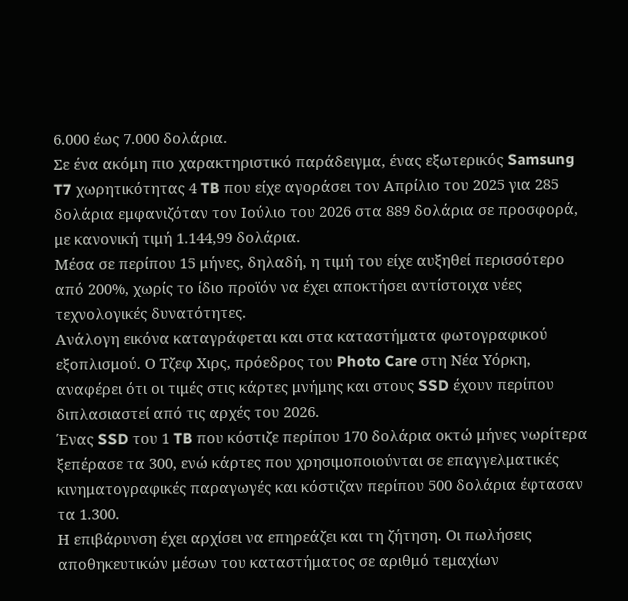6.000 έως 7.000 δολάρια.
Σε ένα ακόμη πιο χαρακτηριστικό παράδειγμα, ένας εξωτερικός Samsung T7 χωρητικότητας 4 TB που είχε αγοράσει τον Απρίλιο του 2025 για 285 δολάρια εμφανιζόταν τον Ιούλιο του 2026 στα 889 δολάρια σε προσφορά, με κανονική τιμή 1.144,99 δολάρια.
Μέσα σε περίπου 15 μήνες, δηλαδή, η τιμή του είχε αυξηθεί περισσότερο από 200%, χωρίς το ίδιο προϊόν να έχει αποκτήσει αντίστοιχα νέες τεχνολογικές δυνατότητες.
Ανάλογη εικόνα καταγράφεται και στα καταστήματα φωτογραφικού εξοπλισμού. Ο Τζεφ Χιρς, πρόεδρος του Photo Care στη Νέα Υόρκη, αναφέρει ότι οι τιμές στις κάρτες μνήμης και στους SSD έχουν περίπου διπλασιαστεί από τις αρχές του 2026.
Ένας SSD του 1 TB που κόστιζε περίπου 170 δολάρια οκτώ μήνες νωρίτερα ξεπέρασε τα 300, ενώ κάρτες που χρησιμοποιούνται σε επαγγελματικές κινηματογραφικές παραγωγές και κόστιζαν περίπου 500 δολάρια έφτασαν τα 1.300.
Η επιβάρυνση έχει αρχίσει να επηρεάζει και τη ζήτηση. Οι πωλήσεις αποθηκευτικών μέσων του καταστήματος σε αριθμό τεμαχίων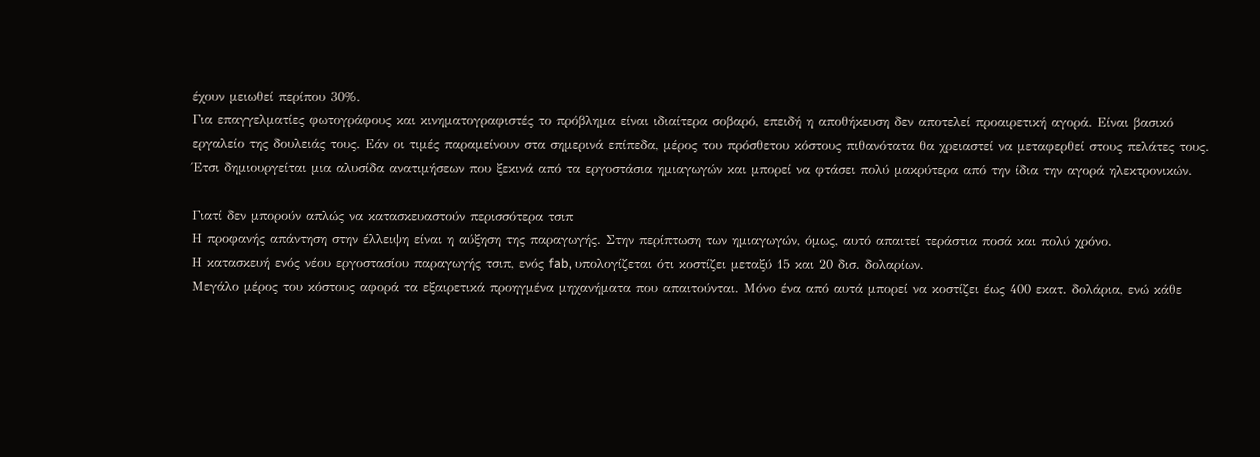έχουν μειωθεί περίπου 30%.
Για επαγγελματίες φωτογράφους και κινηματογραφιστές το πρόβλημα είναι ιδιαίτερα σοβαρό, επειδή η αποθήκευση δεν αποτελεί προαιρετική αγορά. Είναι βασικό εργαλείο της δουλειάς τους. Εάν οι τιμές παραμείνουν στα σημερινά επίπεδα, μέρος του πρόσθετου κόστους πιθανότατα θα χρειαστεί να μεταφερθεί στους πελάτες τους.
Έτσι δημιουργείται μια αλυσίδα ανατιμήσεων που ξεκινά από τα εργοστάσια ημιαγωγών και μπορεί να φτάσει πολύ μακρύτερα από την ίδια την αγορά ηλεκτρονικών.

Γιατί δεν μπορούν απλώς να κατασκευαστούν περισσότερα τσιπ
Η προφανής απάντηση στην έλλειψη είναι η αύξηση της παραγωγής. Στην περίπτωση των ημιαγωγών, όμως, αυτό απαιτεί τεράστια ποσά και πολύ χρόνο.
Η κατασκευή ενός νέου εργοστασίου παραγωγής τσιπ, ενός fab, υπολογίζεται ότι κοστίζει μεταξύ 15 και 20 δισ. δολαρίων.
Μεγάλο μέρος του κόστους αφορά τα εξαιρετικά προηγμένα μηχανήματα που απαιτούνται. Μόνο ένα από αυτά μπορεί να κοστίζει έως 400 εκατ. δολάρια, ενώ κάθε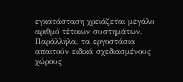εγκατάσταση χρειάζεται μεγάλο αριθμό τέτοιων συστημάτων.
Παράλληλα, τα εργοστάσια απαιτούν ειδικά σχεδιασμένους χώρους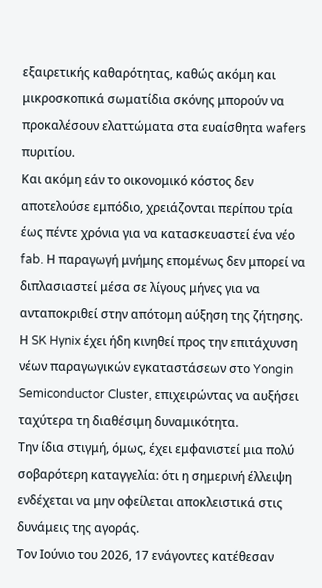εξαιρετικής καθαρότητας, καθώς ακόμη και μικροσκοπικά σωματίδια σκόνης μπορούν να προκαλέσουν ελαττώματα στα ευαίσθητα wafers πυριτίου.
Και ακόμη εάν το οικονομικό κόστος δεν αποτελούσε εμπόδιο, χρειάζονται περίπου τρία έως πέντε χρόνια για να κατασκευαστεί ένα νέο fab. Η παραγωγή μνήμης επομένως δεν μπορεί να διπλασιαστεί μέσα σε λίγους μήνες για να ανταποκριθεί στην απότομη αύξηση της ζήτησης.
Η SK Hynix έχει ήδη κινηθεί προς την επιτάχυνση νέων παραγωγικών εγκαταστάσεων στο Yongin Semiconductor Cluster, επιχειρώντας να αυξήσει ταχύτερα τη διαθέσιμη δυναμικότητα.
Την ίδια στιγμή, όμως, έχει εμφανιστεί μια πολύ σοβαρότερη καταγγελία: ότι η σημερινή έλλειψη ενδέχεται να μην οφείλεται αποκλειστικά στις δυνάμεις της αγοράς.
Τον Ιούνιο του 2026, 17 ενάγοντες κατέθεσαν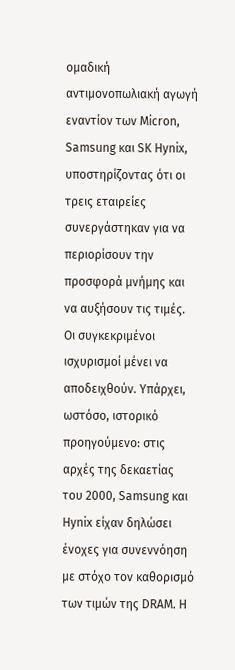ομαδική αντιμονοπωλιακή αγωγή εναντίον των Micron, Samsung και SK Hynix, υποστηρίζοντας ότι οι τρεις εταιρείες συνεργάστηκαν για να περιορίσουν την προσφορά μνήμης και να αυξήσουν τις τιμές.
Οι συγκεκριμένοι ισχυρισμοί μένει να αποδειχθούν. Υπάρχει, ωστόσο, ιστορικό προηγούμενο: στις αρχές της δεκαετίας του 2000, Samsung και Hynix είχαν δηλώσει ένοχες για συνεννόηση με στόχο τον καθορισμό των τιμών της DRAM. Η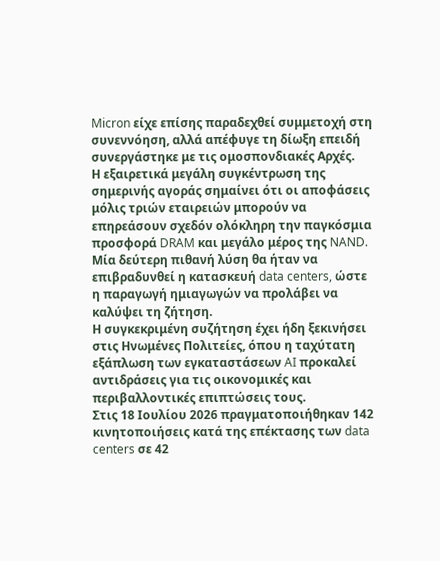Micron είχε επίσης παραδεχθεί συμμετοχή στη συνεννόηση, αλλά απέφυγε τη δίωξη επειδή συνεργάστηκε με τις ομοσπονδιακές Αρχές.
Η εξαιρετικά μεγάλη συγκέντρωση της σημερινής αγοράς σημαίνει ότι οι αποφάσεις μόλις τριών εταιρειών μπορούν να επηρεάσουν σχεδόν ολόκληρη την παγκόσμια προσφορά DRAM και μεγάλο μέρος της NAND.
Μία δεύτερη πιθανή λύση θα ήταν να επιβραδυνθεί η κατασκευή data centers, ώστε η παραγωγή ημιαγωγών να προλάβει να καλύψει τη ζήτηση.
Η συγκεκριμένη συζήτηση έχει ήδη ξεκινήσει στις Ηνωμένες Πολιτείες, όπου η ταχύτατη εξάπλωση των εγκαταστάσεων AI προκαλεί αντιδράσεις για τις οικονομικές και περιβαλλοντικές επιπτώσεις τους.
Στις 18 Ιουλίου 2026 πραγματοποιήθηκαν 142 κινητοποιήσεις κατά της επέκτασης των data centers σε 42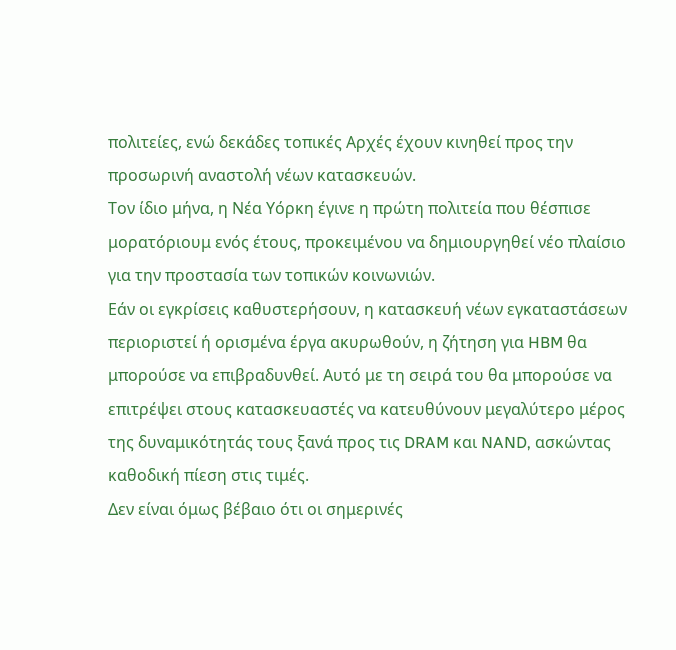πολιτείες, ενώ δεκάδες τοπικές Αρχές έχουν κινηθεί προς την προσωρινή αναστολή νέων κατασκευών.
Τον ίδιο μήνα, η Νέα Υόρκη έγινε η πρώτη πολιτεία που θέσπισε μορατόριουμ ενός έτους, προκειμένου να δημιουργηθεί νέο πλαίσιο για την προστασία των τοπικών κοινωνιών.
Εάν οι εγκρίσεις καθυστερήσουν, η κατασκευή νέων εγκαταστάσεων περιοριστεί ή ορισμένα έργα ακυρωθούν, η ζήτηση για HBM θα μπορούσε να επιβραδυνθεί. Αυτό με τη σειρά του θα μπορούσε να επιτρέψει στους κατασκευαστές να κατευθύνουν μεγαλύτερο μέρος της δυναμικότητάς τους ξανά προς τις DRAM και NAND, ασκώντας καθοδική πίεση στις τιμές.
Δεν είναι όμως βέβαιο ότι οι σημερινές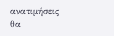ανατιμήσεις θα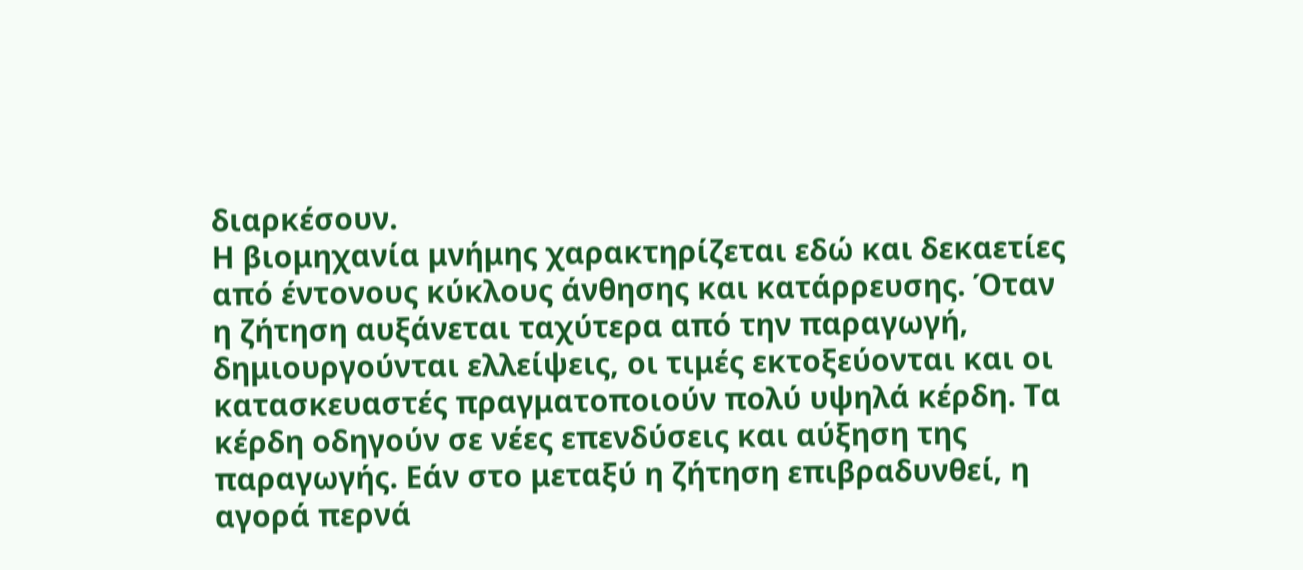διαρκέσουν.
Η βιομηχανία μνήμης χαρακτηρίζεται εδώ και δεκαετίες από έντονους κύκλους άνθησης και κατάρρευσης. Όταν η ζήτηση αυξάνεται ταχύτερα από την παραγωγή, δημιουργούνται ελλείψεις, οι τιμές εκτοξεύονται και οι κατασκευαστές πραγματοποιούν πολύ υψηλά κέρδη. Τα κέρδη οδηγούν σε νέες επενδύσεις και αύξηση της παραγωγής. Εάν στο μεταξύ η ζήτηση επιβραδυνθεί, η αγορά περνά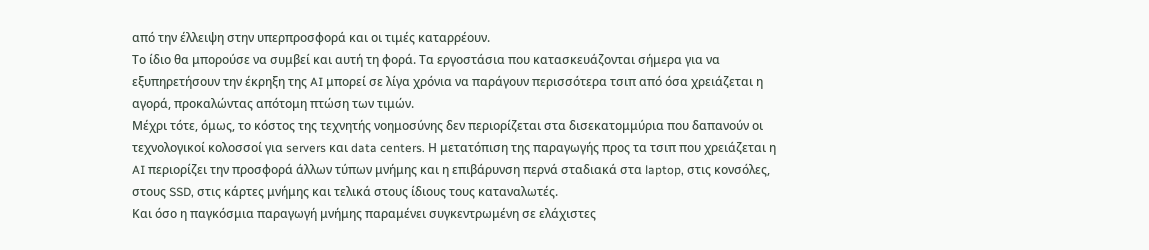από την έλλειψη στην υπερπροσφορά και οι τιμές καταρρέουν.
Το ίδιο θα μπορούσε να συμβεί και αυτή τη φορά. Τα εργοστάσια που κατασκευάζονται σήμερα για να εξυπηρετήσουν την έκρηξη της AI μπορεί σε λίγα χρόνια να παράγουν περισσότερα τσιπ από όσα χρειάζεται η αγορά, προκαλώντας απότομη πτώση των τιμών.
Μέχρι τότε, όμως, το κόστος της τεχνητής νοημοσύνης δεν περιορίζεται στα δισεκατομμύρια που δαπανούν οι τεχνολογικοί κολοσσοί για servers και data centers. Η μετατόπιση της παραγωγής προς τα τσιπ που χρειάζεται η AI περιορίζει την προσφορά άλλων τύπων μνήμης και η επιβάρυνση περνά σταδιακά στα laptop, στις κονσόλες, στους SSD, στις κάρτες μνήμης και τελικά στους ίδιους τους καταναλωτές.
Και όσο η παγκόσμια παραγωγή μνήμης παραμένει συγκεντρωμένη σε ελάχιστες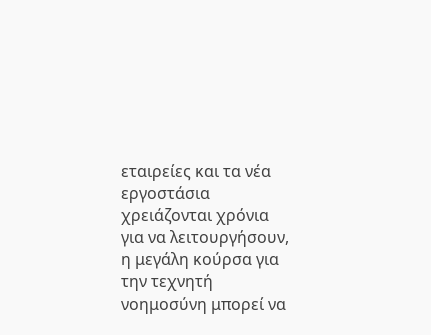εταιρείες και τα νέα εργοστάσια χρειάζονται χρόνια για να λειτουργήσουν, η μεγάλη κούρσα για την τεχνητή νοημοσύνη μπορεί να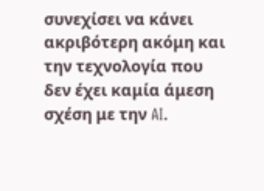συνεχίσει να κάνει ακριβότερη ακόμη και την τεχνολογία που δεν έχει καμία άμεση σχέση με την AI.